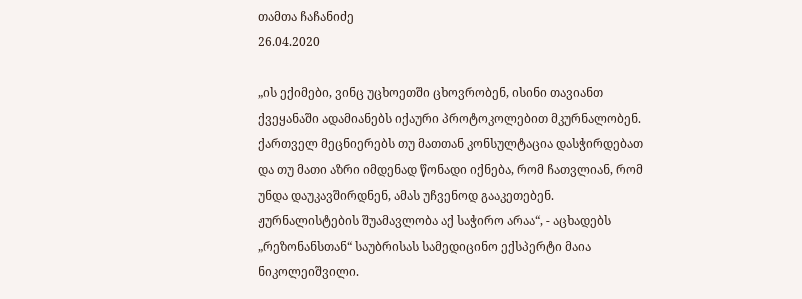თამთა ჩაჩანიძე
26.04.2020

„ის ექიმები, ვინც უცხოეთში ცხოვრობენ, ისინი თავიანთ ქვეყანაში ადამიანებს იქაური პროტოკოლებით მკურნალობენ. ქართველ მეცნიერებს თუ მათთან კონსულტაცია დასჭირდებათ და თუ მათი აზრი იმდენად წონადი იქნება, რომ ჩათვლიან, რომ უნდა დაუკავშირდნენ, ამას უჩვენოდ გააკეთებენ. ჟურნალისტების შუამავლობა აქ საჭირო არაა“, - აცხადებს „რეზონანსთან“ საუბრისას სამედიცინო ექსპერტი მაია ნიკოლეიშვილი.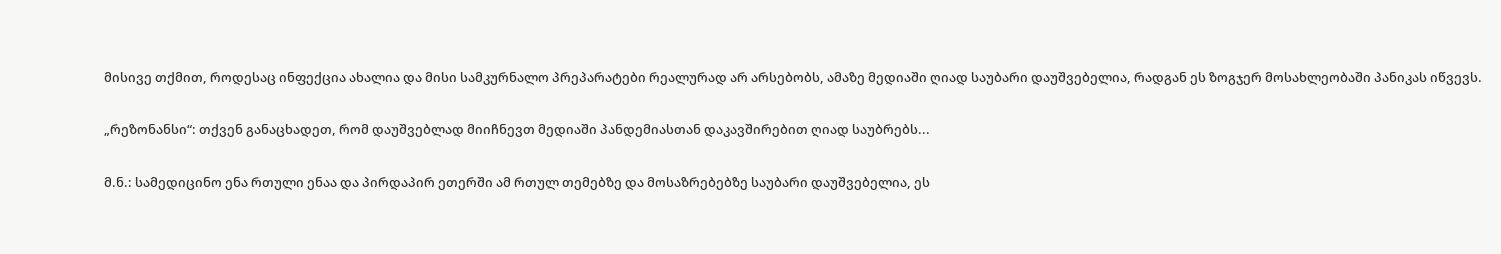მისივე თქმით, როდესაც ინფექცია ახალია და მისი სამკურნალო პრეპარატები რეალურად არ არსებობს, ამაზე მედიაში ღიად საუბარი დაუშვებელია, რადგან ეს ზოგჯერ მოსახლეობაში პანიკას იწვევს.

„რეზონანსი“: თქვენ განაცხადეთ, რომ დაუშვებლად მიიჩნევთ მედიაში პანდემიასთან დაკავშირებით ღიად საუბრებს...

მ.ნ.: სამედიცინო ენა რთული ენაა და პირდაპირ ეთერში ამ რთულ თემებზე და მოსაზრებებზე საუბარი დაუშვებელია, ეს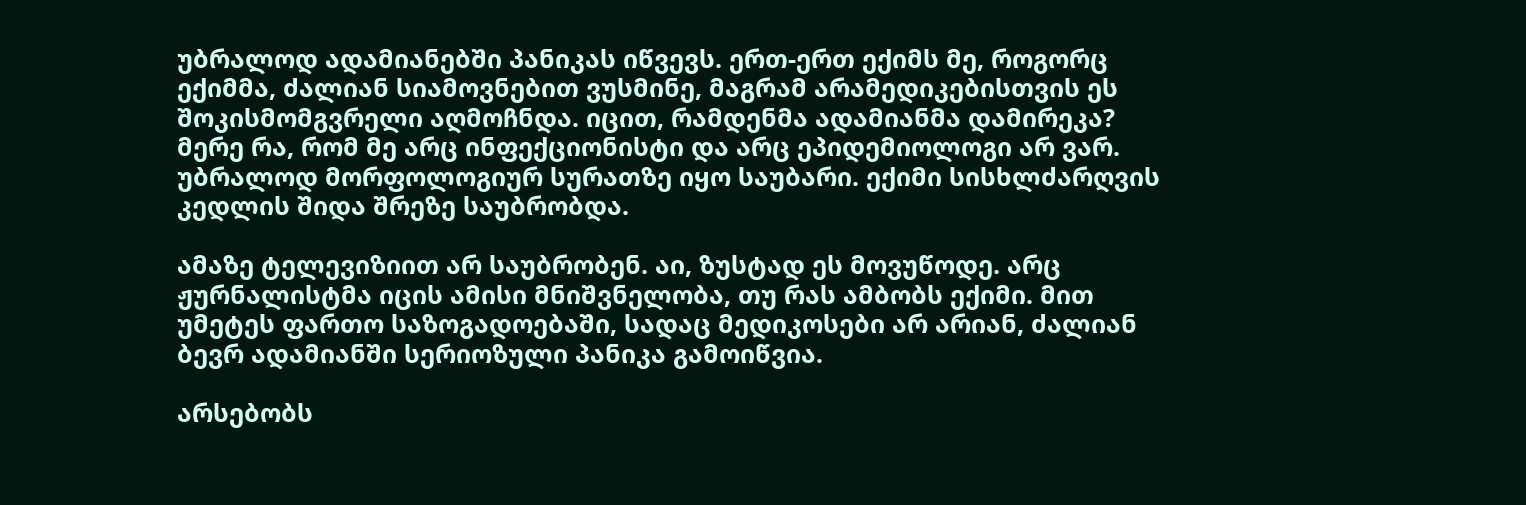უბრალოდ ადამიანებში პანიკას იწვევს. ერთ-ერთ ექიმს მე, როგორც ექიმმა, ძალიან სიამოვნებით ვუსმინე, მაგრამ არამედიკებისთვის ეს შოკისმომგვრელი აღმოჩნდა. იცით, რამდენმა ადამიანმა დამირეკა? მერე რა, რომ მე არც ინფექციონისტი და არც ეპიდემიოლოგი არ ვარ. უბრალოდ მორფოლოგიურ სურათზე იყო საუბარი. ექიმი სისხლძარღვის კედლის შიდა შრეზე საუბრობდა.

ამაზე ტელევიზიით არ საუბრობენ. აი, ზუსტად ეს მოვუწოდე. არც ჟურნალისტმა იცის ამისი მნიშვნელობა, თუ რას ამბობს ექიმი. მით უმეტეს ფართო საზოგადოებაში, სადაც მედიკოსები არ არიან, ძალიან ბევრ ადამიანში სერიოზული პანიკა გამოიწვია.

არსებობს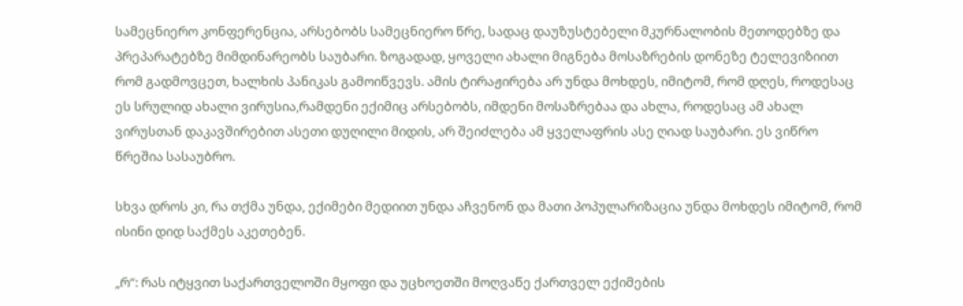სამეცნიერო კონფერენცია, არსებობს სამეცნიერო წრე, სადაც დაუზუსტებელი მკურნალობის მეთოდებზე და პრეპარატებზე მიმდინარეობს საუბარი. ზოგადად, ყოველი ახალი მიგნება მოსაზრების დონეზე ტელევიზიით რომ გადმოვცეთ, ხალხის პანიკას გამოიწვევს. ამის ტირაჟირება არ უნდა მოხდეს, იმიტომ, რომ დღეს, როდესაც ეს სრულიდ ახალი ვირუსია,რამდენი ექიმიც არსებობს, იმდენი მოსაზრებაა და ახლა, როდესაც ამ ახალ ვირუსთან დაკავშირებით ასეთი დუღილი მიდის, არ შეიძლება ამ ყველაფრის ასე ღიად საუბარი. ეს ვიწრო წრეშია სასაუბრო.

სხვა დროს კი, რა თქმა უნდა, ექიმები მედიით უნდა აჩვენონ და მათი პოპულარიზაცია უნდა მოხდეს იმიტომ, რომ ისინი დიდ საქმეს აკეთებენ.

„რ“: რას იტყვით საქართველოში მყოფი და უცხოეთში მოღვაწე ქართველ ექიმების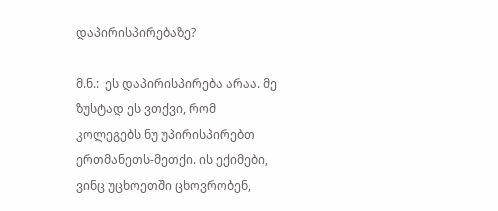დაპირისპირებაზე?

მ.ნ.:  ეს დაპირისპირება არაა. მე ზუსტად ეს ვთქვი, რომ კოლეგებს ნუ უპირისპირებთ ერთმანეთს-მეთქი. ის ექიმები, ვინც უცხოეთში ცხოვრობენ,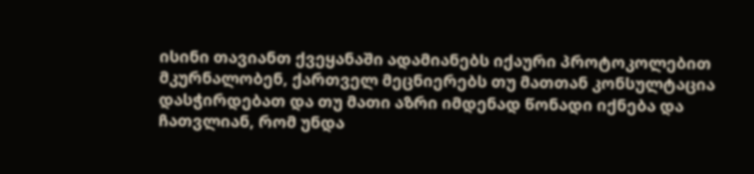ისინი თავიანთ ქვეყანაში ადამიანებს იქაური პროტოკოლებით მკურნალობენ, ქართველ მეცნიერებს თუ მათთან კონსულტაცია დასჭირდებათ და თუ მათი აზრი იმდენად წონადი იქნება და ჩათვლიან, რომ უნდა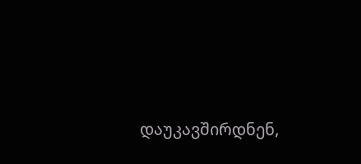დაუკავშირდნენ,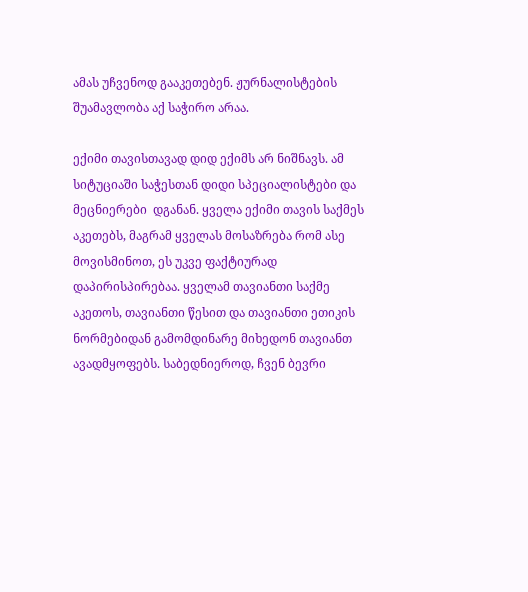ამას უჩვენოდ გააკეთებენ. ჟურნალისტების შუამავლობა აქ საჭირო არაა.

ექიმი თავისთავად დიდ ექიმს არ ნიშნავს. ამ სიტუციაში საჭესთან დიდი სპეციალისტები და მეცნიერები  დგანან. ყველა ექიმი თავის საქმეს აკეთებს, მაგრამ ყველას მოსაზრება რომ ასე მოვისმინოთ, ეს უკვე ფაქტიურად დაპირისპირებაა. ყველამ თავიანთი საქმე აკეთოს, თავიანთი წესით და თავიანთი ეთიკის ნორმებიდან გამომდინარე მიხედონ თავიანთ ავადმყოფებს. საბედნიეროდ, ჩვენ ბევრი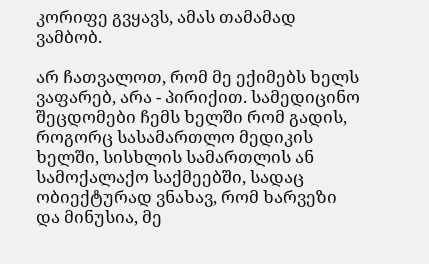კორიფე გვყავს, ამას თამამად ვამბობ.

არ ჩათვალოთ, რომ მე ექიმებს ხელს ვაფარებ, არა - პირიქით. სამედიცინო შეცდომები ჩემს ხელში რომ გადის, როგორც სასამართლო მედიკის ხელში, სისხლის სამართლის ან სამოქალაქო საქმეებში, სადაც ობიექტურად ვნახავ, რომ ხარვეზი და მინუსია, მე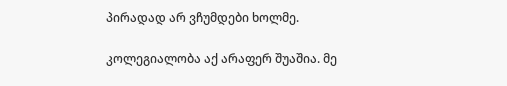პირადად არ ვჩუმდები ხოლმე.

კოლეგიალობა აქ არაფერ შუაშია. მე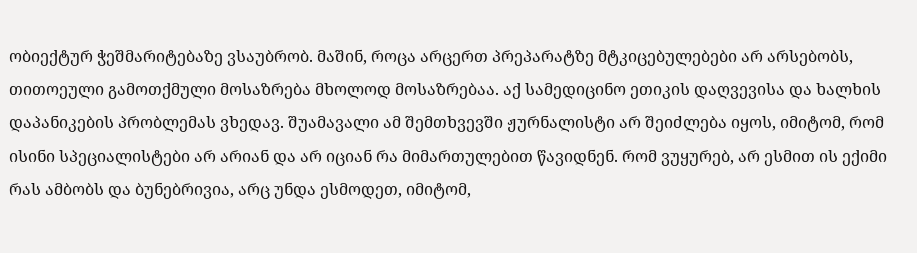ობიექტურ ჭეშმარიტებაზე ვსაუბრობ. მაშინ, როცა არცერთ პრეპარატზე მტკიცებულებები არ არსებობს, თითოეული გამოთქმული მოსაზრება მხოლოდ მოსაზრებაა. აქ სამედიცინო ეთიკის დაღვევისა და ხალხის დაპანიკების პრობლემას ვხედავ. შუამავალი ამ შემთხვევში ჟურნალისტი არ შეიძლება იყოს, იმიტომ, რომ ისინი სპეციალისტები არ არიან და არ იციან რა მიმართულებით წავიდნენ. რომ ვუყურებ, არ ესმით ის ექიმი რას ამბობს და ბუნებრივია, არც უნდა ესმოდეთ, იმიტომ,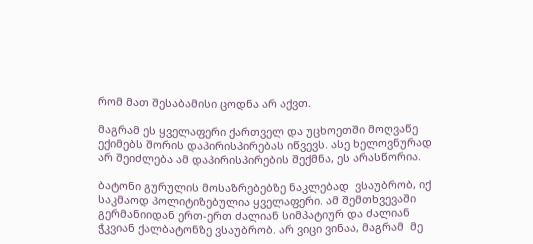რომ მათ შესაბამისი ცოდნა არ აქვთ.

მაგრამ ეს ყველაფერი ქართველ და უცხოეთში მოღვაწე ექიმებს შორის დაპირისპირებას იწვევს. ასე ხელოვნურად არ შეიძლება ამ დაპირისპირების შექმნა, ეს არასწორია.

ბატონი გურულის მოსაზრებებზე ნაკლებად  ვსაუბრობ, იქ საკმაოდ პოლიტიზებულია ყველაფერი. ამ შემთხვევაში გერმანიიდან ერთ-ერთ ძალიან სიმპატიურ და ძალიან ჭკვიან ქალბატონზე ვსაუბრობ. არ ვიცი ვინაა, მაგრამ  მე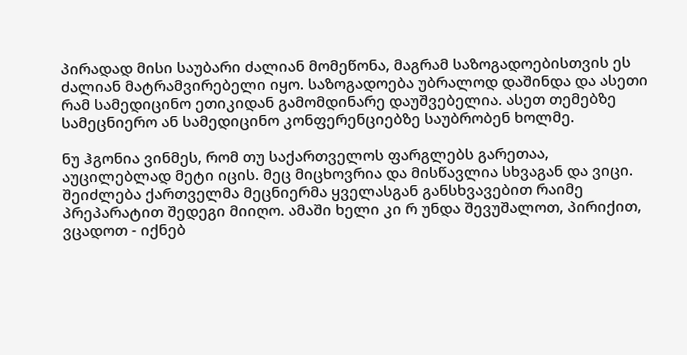პირადად მისი საუბარი ძალიან მომეწონა, მაგრამ საზოგადოებისთვის ეს ძალიან მატრამვირებელი იყო. საზოგადოება უბრალოდ დაშინდა და ასეთი რამ სამედიცინო ეთიკიდან გამომდინარე დაუშვებელია. ასეთ თემებზე სამეცნიერო ან სამედიცინო კონფერენციებზე საუბრობენ ხოლმე.

ნუ ჰგონია ვინმეს, რომ თუ საქართველოს ფარგლებს გარეთაა, აუცილებლად მეტი იცის. მეც მიცხოვრია და მისწავლია სხვაგან და ვიცი. შეიძლება ქართველმა მეცნიერმა ყველასგან განსხვავებით რაიმე პრეპარატით შედეგი მიიღო. ამაში ხელი კი რ უნდა შევუშალოთ, პირიქით, ვცადოთ - იქნებ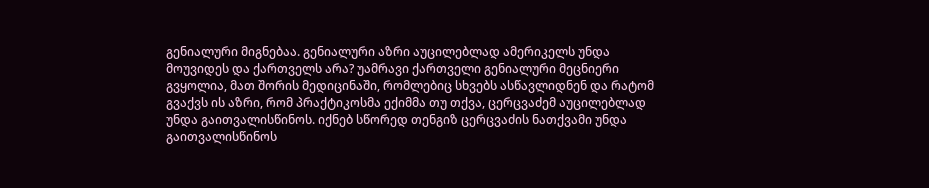გენიალური მიგნებაა. გენიალური აზრი აუცილებლად ამერიკელს უნდა მოუვიდეს და ქართველს არა? უამრავი ქართველი გენიალური მეცნიერი გვყოლია, მათ შორის მედიცინაში, რომლებიც სხვებს ასწავლიდნენ და რატომ გვაქვს ის აზრი, რომ პრაქტიკოსმა ექიმმა თუ თქვა, ცერცვაძემ აუცილებლად უნდა გაითვალისწინოს. იქნებ სწორედ თენგიზ ცერცვაძის ნათქვამი უნდა გაითვალისწინოს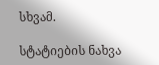სხვამ.

სტატიების ნახვა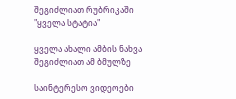შეგიძლიათ რუბრიკაში "ყველა სტატია"

ყველა ახალი ამბის ნახვა შეგიძლიათ ამ ბმულზე

საინტერესო ვიდეოები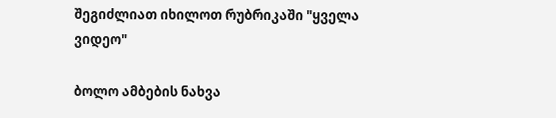შეგიძლიათ იხილოთ რუბრიკაში "ყველა ვიდეო"

ბოლო ამბების ნახვა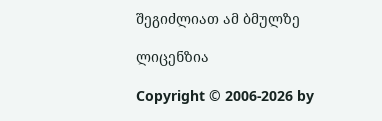შეგიძლიათ ამ ბმულზე

ლიცენზია

Copyright © 2006-2026 by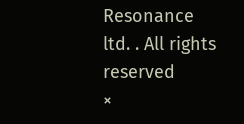Resonance ltd. . All rights reserved
×